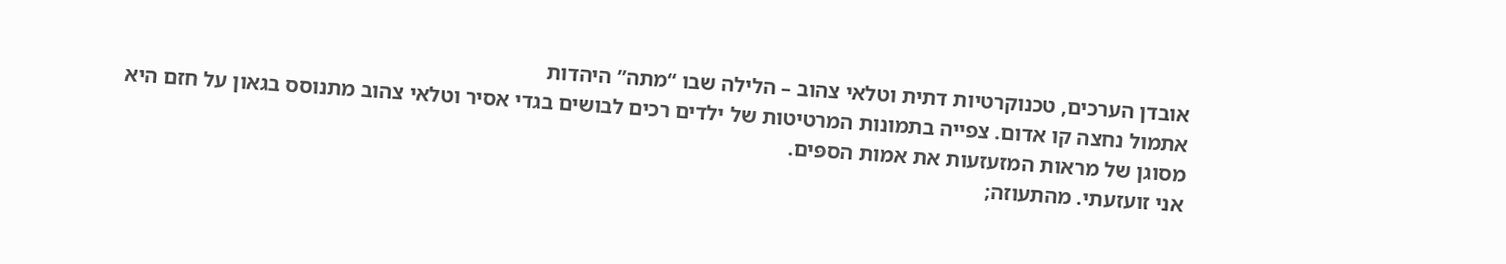אובדן הערכים, טכנוקרטיות דתית וטלאי צהוב – הלילה שבו “מתה” היהדות
אתמול נחצה קו אדום. צפייה בתמונות המרטיטות של ילדים רכים לבושים בגדי אסיר וטלאי צהוב מתנוסס בגאון על חזם היא מסוגן של מראות המזעזעות את אמות הספּים.
אני זועזעתי. מהתעוזה;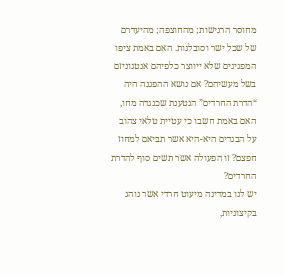מחוסר הרגישות; מהחוצפה; מהיעדרם של שכל ישר וסובלנות. האם באמת ציפו המפגינים שלא ייווצר כלפיהם אנטגוניזם בשל מעשיהם? אם נושא ההפגנה היה “הדרת החרדים” הנטענת שכנגדה מחו, האם באמת חשבו כי עטיית טלאי צהוב על הבגדים היא-היא אשר תביאם למחוז חפצם? זו הפעולה אשר תשים סוף להדרת החרדים?
יש לנו במדינה מיעוט חרדי אשר נוהג בקיצוניות,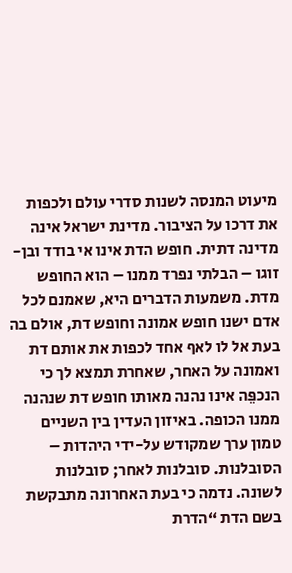מיעוט המנסה לשנות סדרי עולם ולכפות את דרכו על הציבור. מדינת ישראל אינה מדינה דתית. חופש הדת אינו אי בודד ובן-זוגו – הבלתי נפרד ממנו – הוא החופש מדת. משמעות הדברים היא, שאמנם לכל אדם ישנו חופש אמונה וחופש דת, אולם בה בעת אל לו לאף אחד לכפות את אותם דת ואמונה על האחר, שאחרת תמצא לך כי הנכפֵּה אינו נהנה מאותו חופש דת שנהנה ממנו הכופה. באיזון העדין בין השניים טמון ערך שמקודש על-ידי היהדות – הסובלנות. סובלנות לאחר; סובלנות לשונה. נדמה כי בעת האחרונה מתבקשת בשם הדת “הדרת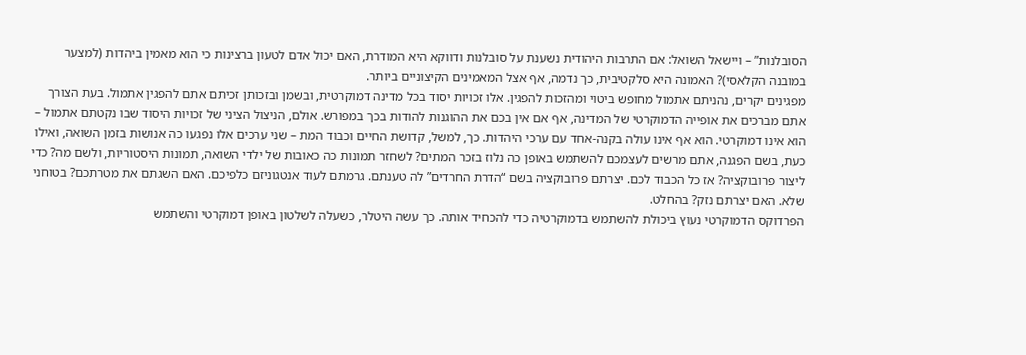הסובלנות” – ויישאל השואל: אם התרבות היהודית נשענת על סובלנות ודווקא היא המודרת, האם יכול אדם לטעון ברצינות כי הוא מאמין ביהדות (למצער במובנה הקלאסי)? האמונה היא סלקטיבית, כך נדמה, אף אצל המאמינים הקיצוניים ביותר.
מפגינים יקרים, נהניתם אתמול מחופש ביטוי ומהזכות להפגין. אלו זכויות יסוד בכל מדינה דמוקרטית, ובשמן ובזכותן זכיתם אתם להפגין אתמול. בעת הצורך אתם מברכים את אופייה הדמוקרטי של המדינה, אף אם אין בכם את ההוגנות להודות בכך במפורש. אולם, הניצול הציני של זכויות היסוד שבו נקטתם אתמול – הוא אינו דמוקרטי. הוא אף אינו עולה בקנה-אחד עם ערכי היהדות. כך, למשל, קדושת החיים וכבוד המת – שני ערכים אלו נפגעו כה אנושות בזמן השואה, ואילו כעת, בשם הפגנה, אתם מרשים לעצמכם להשתמש באופן כה נלוז בזכר המתים? לשחזר תמונות כה כאובות של ילדי השואה, תמונות היסטוריות, ולשם מה? כדי ליצור פרובוקציה? אז כל הכבוד לכם. יצרתם פרובוקציה בשם “הדרת החרדים” לה טענתם. גרמתם לעוד אנטגוניזם כלפיכם. האם השגתם את מטרתכם? בטוחני שלא. האם יצרתם נזק? בהחלט.
הפרדוקס הדמוקרטי נעוץ ביכולת להשתמש בדמוקרטיה כדי להכחיד אותה. כך עשה היטלר, כשעלה לשלטון באופן דמוקרטי והשתמש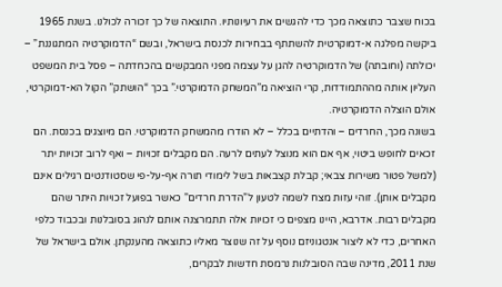בכוח שצבר כתוצאה מכך כדי להגשים את רעיונותיו. התוצאה של כך זכורה לכולנו. בשנת 1965 ביקשה מפלגה א-דמוקרטית להשתתף בבחירות לכנסת בישראל, ובשם “הדמוקרטיה המתגוננת” – יכולתה (וחובתה) של הדמוקרטיה להגן על עצמה מפני המבקשים בהכחדתה – פסל בית המשפט העליון אותה מההתמודדות, קרי הוציאה מ”המשחק הדמוקרטי.” בכך “הושתק” הקול הא-דמוקרטי, אולם הוצלה הדמוקרטיה.
בשונה מכך, החרדים – והדתיים בכלל – לא הודרו מהמשחק הדמוקרטי. הם מיוצגים בכנסת. הם זכאים לחופש ביטוי, אף אם הוא מנוצל לעתים לרעה. הם מקבלים זכויות – ואף לרוב זכויות יתר (למשל פטור משירות צבאי; קבלת קצבאות בשל לימודי תורה אף-על-פי שסטודנטים רגילים אינם מקבלים אותן). זוהי עזות מצח לשמה לטעון ל”הדרת חרדים” כאשר בפועל זכויות היתר שהם מקבלים רבות. אדרבא, היינו מצפים כי זכויות אלה תתמרצנה אותם לנהוג בסובלנות ובכבוד כלפי האחרים, כדי לא ליצור אנטגוניזם נוסף על זה שנוצר מאליו כתוצאה מהענקתן. אולם בישראל של שנת 2011, מדינה שבה הסובלנות נרמסת חדשות לבקרים,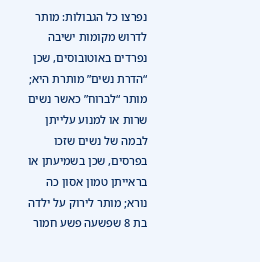נפרצו כל הגבולות: מותר לדרוש מקומות ישיבה נפרדים באוטובוסים, שכן “הדרת נשים” מותרת היא; מותר “לברוח” כאשר נשים שרות או למנוע עלייתן לבמה של נשים שזכו בפרסים, שכן בשמיעתן או בראייתן טמון אסון כה נורא; מותר לירוק על ילדה בת 8 שפשעה פשע חמור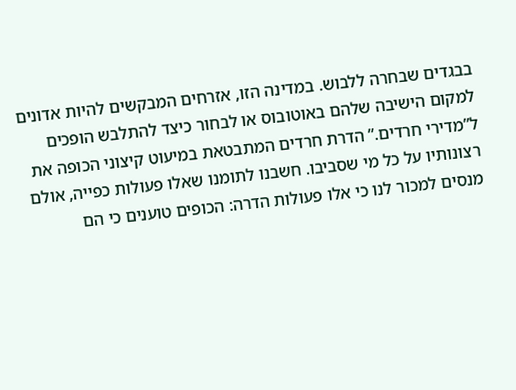בבגדים שבחרה ללבוש. במדינה הזו, אזרחים המבקשים להיות אדונים למקום הישיבה שלהם באוטובוס או לבחור כיצד להתלבש הופכים ל”מדירי חרדים.” הדרת חרדים המתבטאת במיעוט קיצוני הכופה את רצונותיו על כל מי שסביבו. חשבנו לתומנו שאלו פעולות כפייה, אולם מנסים למכור לנו כי אלו פעולות הדרה: הכופים טוענים כי הם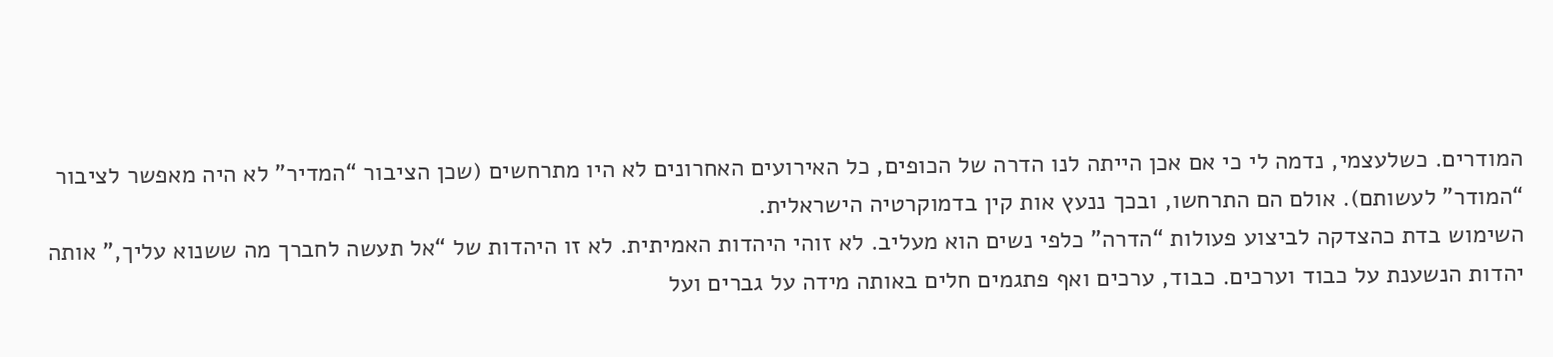המודרים. כשלעצמי, נדמה לי כי אם אכן הייתה לנו הדרה של הכופים, כל האירועים האחרונים לא היו מתרחשים (שכן הציבור “המדיר” לא היה מאפשר לציבור “המודר” לעשותם). אולם הם התרחשו, ובכך ננעץ אות קין בדמוקרטיה הישראלית.
השימוש בדת כהצדקה לביצוע פעולות “הדרה” כלפי נשים הוא מעליב. לא זוהי היהדות האמיתית. לא זו היהדות של “אל תעשה לחברך מה ששנוא עליך,” אותה יהדות הנשענת על כבוד וערכים. כבוד, ערכים ואף פתגמים חלים באותה מידה על גברים ועל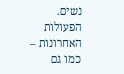נשים. הפעולות האחרונות – כמו גם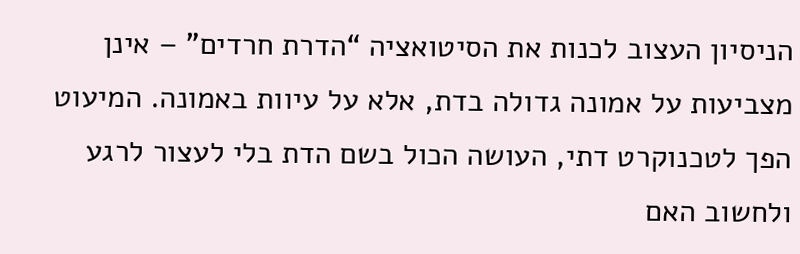הניסיון העצוב לכנות את הסיטואציה “הדרת חרדים” – אינן מצביעות על אמונה גדולה בדת, אלא על עיוות באמונה. המיעוט הפך לטכנוקרט דתי, העושה הכול בשם הדת בלי לעצור לרגע ולחשוב האם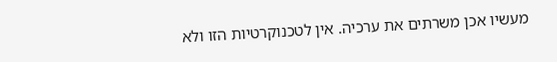מעשיו אכן משרתים את ערכיה. אין לטכנוקרטיות הזו ולא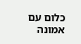כלום עם אמונה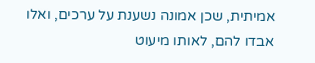אמיתית, שכן אמונה נשענת על ערכים, ואלו אבדו להם, לאותו מיעוט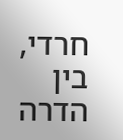חרדי, בין הדרה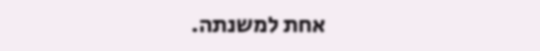אחת למשנתה.